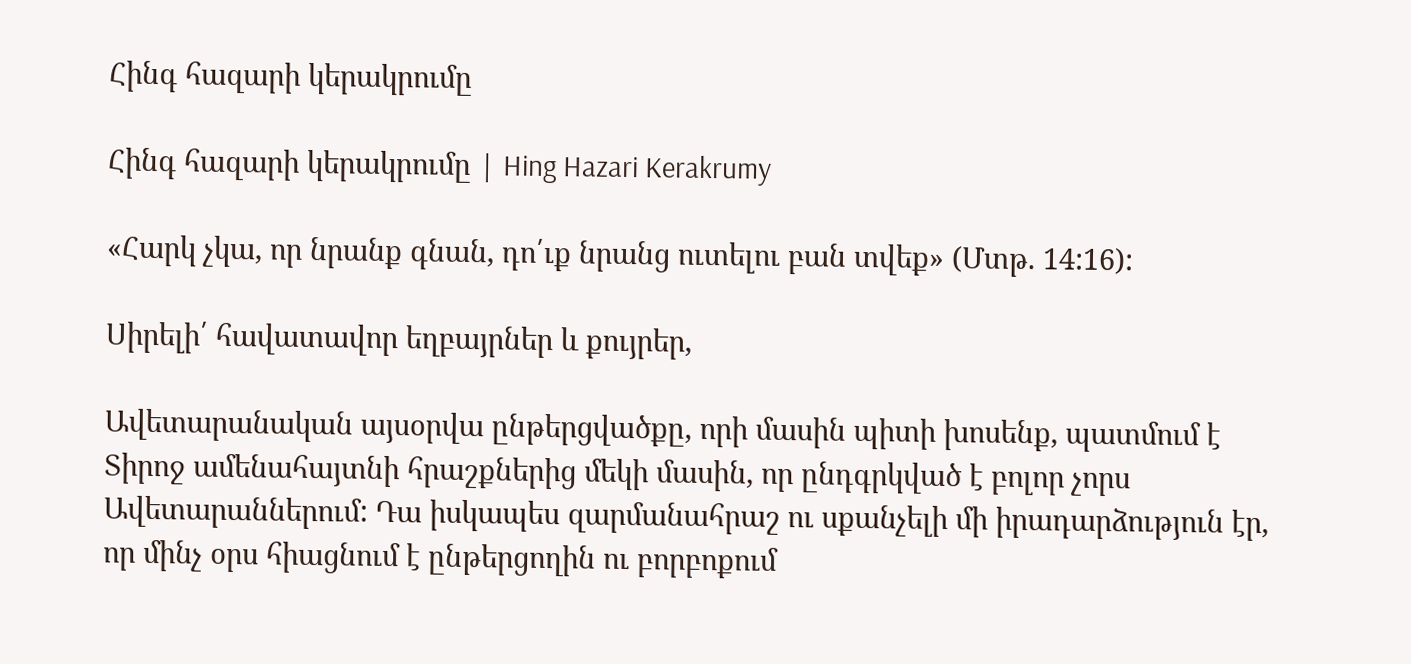Հինգ հազարի կերակրումը

Հինգ հազարի կերակրումը | Hing Hazari Kerakrumy

«Հարկ չկա, որ նրանք գնան, դո՛ւք նրանց ուտելու բան տվեք» (Մտթ. 14:16):

Սիրելի՛ հավատավոր եղբայրներ և քույրեր,

Ավետարանական այսօրվա ընթերցվածքը, որի մասին պիտի խոսենք, պատմում է Տիրոջ ամենահայտնի հրաշքներից մեկի մասին, որ ընդգրկված է բոլոր չորս Ավետարաններում: Դա իսկապես զարմանահրաշ ու սքանչելի մի իրադարձություն էր, որ մինչ օրս հիացնում է ընթերցողին ու բորբոքում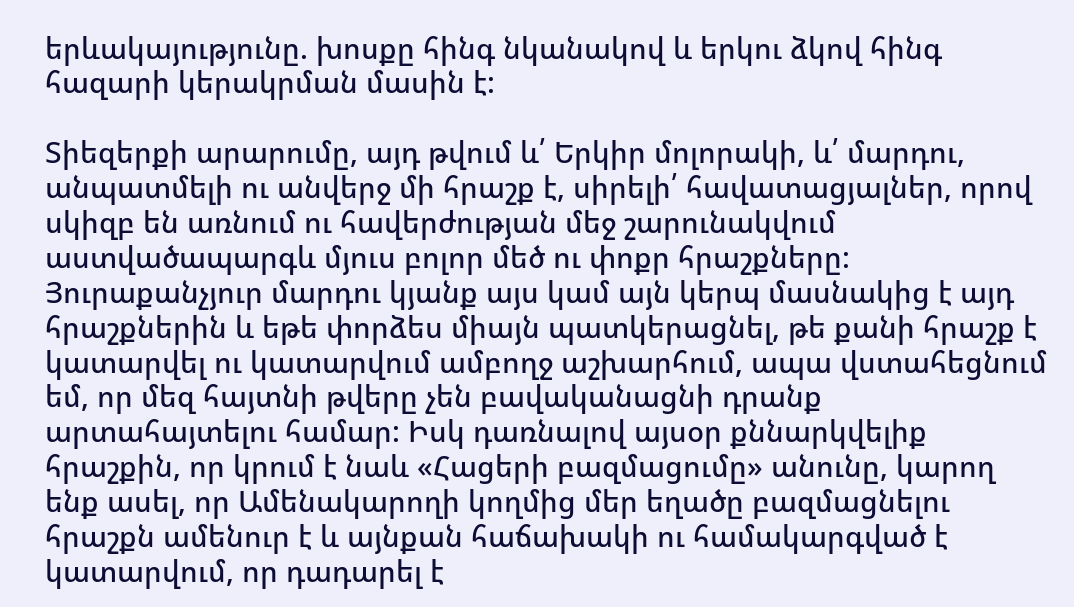երևակայությունը. խոսքը հինգ նկանակով և երկու ձկով հինգ հազարի կերակրման մասին է:

Տիեզերքի արարումը, այդ թվում և՛ Երկիր մոլորակի, և՛ մարդու, անպատմելի ու անվերջ մի հրաշք է, սիրելի՛ հավատացյալներ, որով սկիզբ են առնում ու հավերժության մեջ շարունակվում աստվածապարգև մյուս բոլոր մեծ ու փոքր հրաշքները: Յուրաքանչյուր մարդու կյանք այս կամ այն կերպ մասնակից է այդ հրաշքներին և եթե փորձես միայն պատկերացնել, թե քանի հրաշք է կատարվել ու կատարվում ամբողջ աշխարհում, ապա վստահեցնում եմ, որ մեզ հայտնի թվերը չեն բավականացնի դրանք արտահայտելու համար: Իսկ դառնալով այսօր քննարկվելիք հրաշքին, որ կրում է նաև «Հացերի բազմացումը» անունը, կարող ենք ասել, որ Ամենակարողի կողմից մեր եղածը բազմացնելու հրաշքն ամենուր է և այնքան հաճախակի ու համակարգված է կատարվում, որ դադարել է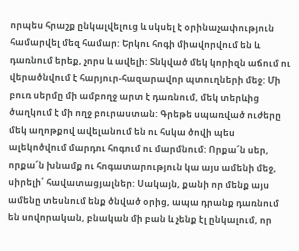որպես հրաշք ընկալվելուց և սկսել է օրինաչափություն համարվել մեզ համար: Երկու հոգի միավորվում են և դառնում երեք, չորս և ավելի: Տնկված մեկ կորիզն աճում ու վերածնվում է հարյուր-հազարավոր պտուղների մեջ: Մի բուռ սերմը մի ամբողջ արտ է դառնում, մեկ տերևից ծաղկում է մի ողջ բուրաստան: Գրեթե սպառված ուժերը մեկ աղոթքով ավելանում են ու հսկա ծովի պես ալեկոծվում մարդու հոգում ու մարմնում: Որքա՜ն սեր, որքա՜ն խնամք ու հոգատարություն կա այս ամենի մեջ, սիրելի՛ հավատացյալներ: Սակայն, քանի որ մենք այս ամենը տեսնում ենք ծնված օրից, ապա դրանք դառնում են սովորական, բնական մի բան և չենք էլ ընկալում, որ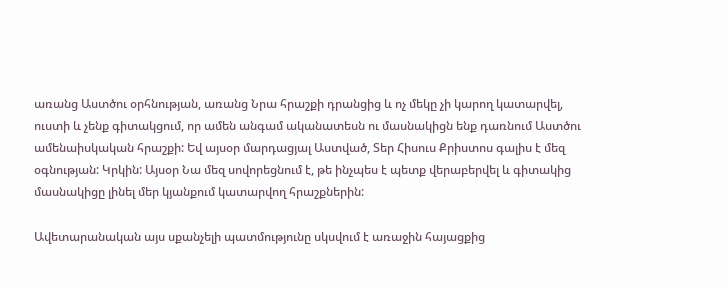առանց Աստծու օրհնության, առանց Նրա հրաշքի դրանցից և ոչ մեկը չի կարող կատարվել, ուստի և չենք գիտակցում, որ ամեն անգամ ականատեսն ու մասնակիցն ենք դառնում Աստծու ամենաիսկական հրաշքի: Եվ այսօր մարդացյալ Աստված, Տեր Հիսուս Քրիստոս գալիս է մեզ օգնության: Կրկին: Այսօր Նա մեզ սովորեցնում է, թե ինչպես է պետք վերաբերվել և գիտակից մասնակիցը լինել մեր կյանքում կատարվող հրաշքներին:

Ավետարանական այս սքանչելի պատմությունը սկսվում է առաջին հայացքից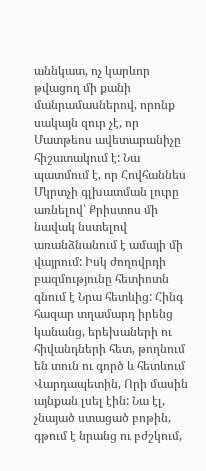աննկատ, ոչ կարևոր թվացող մի քանի մանրամասներով, որոնք սակայն զուր չէ, որ Մատթեոս ավետարանիչը հիշատակում է: Նա պատմում է, որ Հովհաննես Մկրտչի գլխատման լուրը առնելով՝ Քրիստոս մի նավակ նստելով առանձնանում է ամայի մի վայրում: Իսկ ժողովրդի բազմությունը հետիոտն գնում է Նրա հետևից: Հինգ հազար տղամարդ իրենց կանանց, երեխաների ու հիվանդների հետ, թողնում են տուն ու գործ և հետևում Վարդապետին, Որի մասին այնքան լսել էին: Նա էլ, չնայած ստացած բոթին, գթում է նրանց ու բժշկում,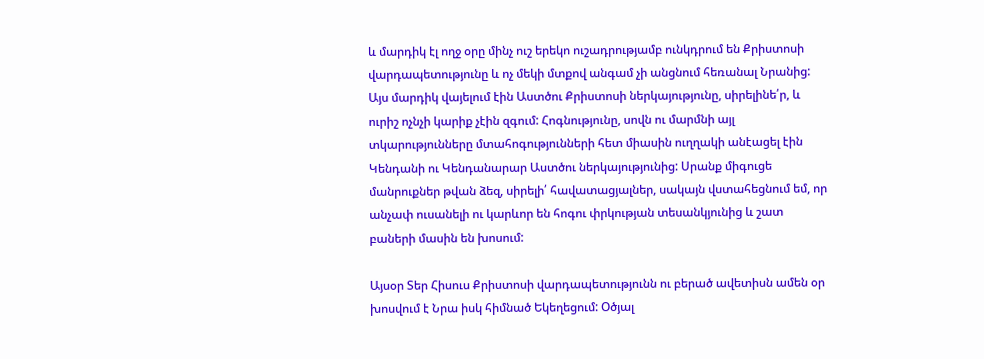և մարդիկ էլ ողջ օրը մինչ ուշ երեկո ուշադրությամբ ունկդրում են Քրիստոսի վարդապետությունը և ոչ մեկի մտքով անգամ չի անցնում հեռանալ Նրանից: Այս մարդիկ վայելում էին Աստծու Քրիստոսի ներկայությունը, սիրելինե՛ր, և ուրիշ ոչնչի կարիք չէին զգում: Հոգնությունը, սովն ու մարմնի այլ տկարությունները մտահոգությունների հետ միասին ուղղակի անէացել էին Կենդանի ու Կենդանարար Աստծու ներկայությունից: Սրանք միգուցե մանրուքներ թվան ձեզ, սիրելի՛ հավատացյալներ, սակայն վստահեցնում եմ, որ անչափ ուսանելի ու կարևոր են հոգու փրկության տեսանկյունից և շատ բաների մասին են խոսում:

Այսօր Տեր Հիսուս Քրիստոսի վարդապետությունն ու բերած ավետիսն ամեն օր խոսվում է Նրա իսկ հիմնած Եկեղեցում: Օծյալ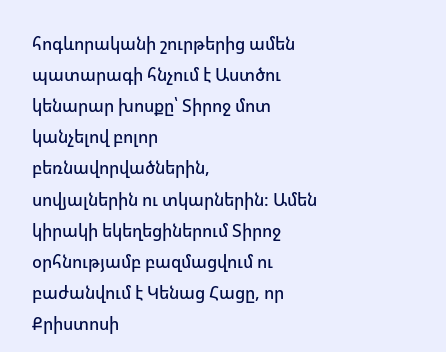հոգևորականի շուրթերից ամեն պատարագի հնչում է Աստծու կենարար խոսքը՝ Տիրոջ մոտ կանչելով բոլոր բեռնավորվածներին, սովյալներին ու տկարներին: Ամեն կիրակի եկեղեցիներում Տիրոջ օրհնությամբ բազմացվում ու բաժանվում է Կենաց Հացը, որ Քրիստոսի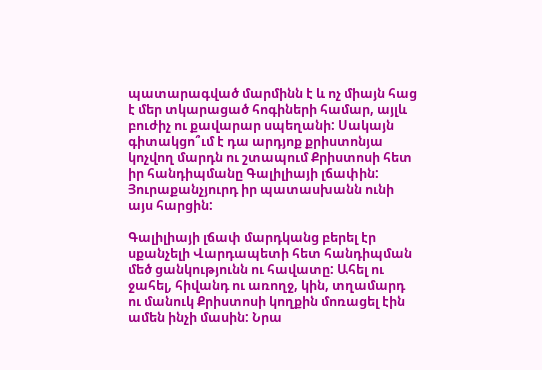պատարագված մարմինն է և ոչ միայն հաց է մեր տկարացած հոգիների համար, այլև բուժիչ ու քավարար սպեղանի: Սակայն գիտակցո՞ւմ է դա արդյոք քրիստոնյա կոչվող մարդն ու շտապում Քրիստոսի հետ իր հանդիպմանը Գալիլիայի լճափին: Յուրաքանչյուրդ իր պատասխանն ունի այս հարցին:

Գալիլիայի լճափ մարդկանց բերել էր սքանչելի Վարդապետի հետ հանդիպման մեծ ցանկությունն ու հավատը: Ահել ու ջահել, հիվանդ ու առողջ, կին, տղամարդ ու մանուկ Քրիստոսի կողքին մոռացել էին ամեն ինչի մասին: Նրա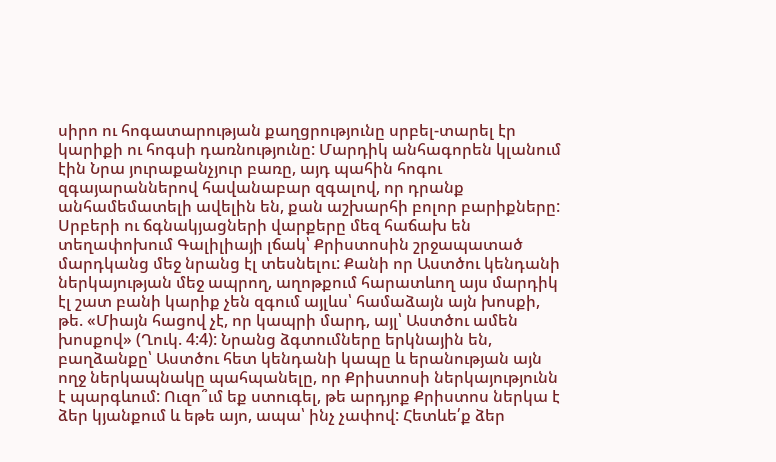սիրո ու հոգատարության քաղցրությունը սրբել-տարել էր կարիքի ու հոգսի դառնությունը: Մարդիկ անհագորեն կլանում էին Նրա յուրաքանչյուր բառը, այդ պահին հոգու զգայարաններով հավանաբար զգալով, որ դրանք անհամեմատելի ավելին են, քան աշխարհի բոլոր բարիքները: Սրբերի ու ճգնակյացների վարքերը մեզ հաճախ են տեղափոխում Գալիլիայի լճակ՝ Քրիստոսին շրջապատած մարդկանց մեջ նրանց էլ տեսնելու: Քանի որ Աստծու կենդանի ներկայության մեջ ապրող, աղոթքում հարատևող այս մարդիկ էլ շատ բանի կարիք չեն զգում այլևս՝ համաձայն այն խոսքի, թե. «Միայն հացով չէ, որ կապրի մարդ, այլ՝ Աստծու ամեն խոսքով» (Ղուկ. 4:4): Նրանց ձգտումները երկնային են, բաղձանքը՝ Աստծու հետ կենդանի կապը և երանության այն ողջ ներկապնակը պահպանելը, որ Քրիստոսի ներկայությունն է պարգևում: Ուզո՞ւմ եք ստուգել, թե արդյոք Քրիստոս ներկա է ձեր կյանքում և եթե այո, ապա՝ ինչ չափով: Հետևե՛ք ձեր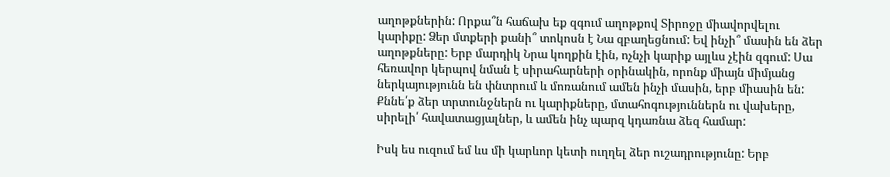աղոթքներին: Որքա՞ն հաճախ եք զգում աղոթքով Տիրոջը միավորվելու կարիքը: Ձեր մտքերի քանի՞ տոկոսն է Նա զբաղեցնում: Եվ ինչի՞ մասին են ձեր աղոթքները: Երբ մարդիկ Նրա կողքին էին, ոչնչի կարիք այլևս չէին զգում: Սա հեռավոր կերպով նման է սիրահարների օրինակին, որոնք միայն միմյանց ներկայությունն են փնտրում և մոռանում ամեն ինչի մասին, երբ միասին են: Քննե՛ք ձեր տրտունջներն ու կարիքները, մտահոգություններն ու վախերը, սիրելի՛ հավատացյալներ, և ամեն ինչ պարզ կդառնա ձեզ համար:

Իսկ ես ուզում եմ ևս մի կարևոր կետի ուղղել ձեր ուշադրությունը: Երբ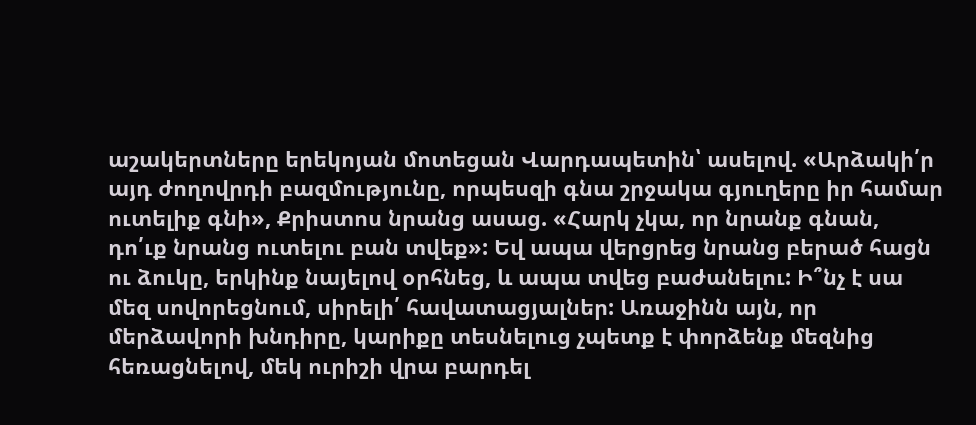աշակերտները երեկոյան մոտեցան Վարդապետին՝ ասելով. «Արձակի՛ր այդ ժողովրդի բազմությունը, որպեսզի գնա շրջակա գյուղերը իր համար ուտելիք գնի», Քրիստոս նրանց ասաց. «Հարկ չկա, որ նրանք գնան, դո՛ւք նրանց ուտելու բան տվեք»: Եվ ապա վերցրեց նրանց բերած հացն ու ձուկը, երկինք նայելով օրհնեց, և ապա տվեց բաժանելու: Ի՞նչ է սա մեզ սովորեցնում, սիրելի՛ հավատացյալներ: Առաջինն այն, որ մերձավորի խնդիրը, կարիքը տեսնելուց չպետք է փորձենք մեզնից հեռացնելով, մեկ ուրիշի վրա բարդել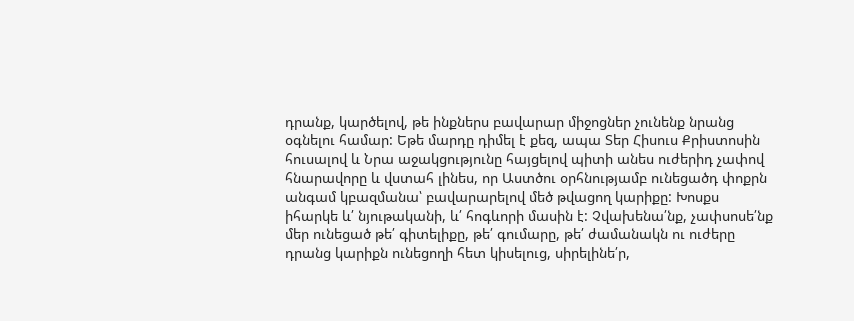դրանք, կարծելով, թե ինքներս բավարար միջոցներ չունենք նրանց օգնելու համար: Եթե մարդը դիմել է քեզ, ապա Տեր Հիսուս Քրիստոսին հուսալով և Նրա աջակցությունը հայցելով պիտի անես ուժերիդ չափով հնարավորը և վստահ լինես, որ Աստծու օրհնությամբ ունեցածդ փոքրն անգամ կբազմանա՝ բավարարելով մեծ թվացող կարիքը: Խոսքս իհարկե և՛ նյութականի, և՛ հոգևորի մասին է: Չվախենա՛նք, չափսոսե՛նք մեր ունեցած թե՛ գիտելիքը, թե՛ գումարը, թե՛ ժամանակն ու ուժերը դրանց կարիքն ունեցողի հետ կիսելուց, սիրելինե՛ր,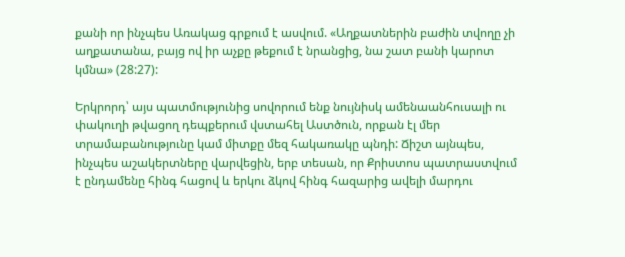քանի որ ինչպես Առակաց գրքում է ասվում. «Աղքատներին բաժին տվողը չի աղքատանա, բայց ով իր աչքը թեքում է նրանցից, նա շատ բանի կարոտ կմնա» (28:27):

Երկրորդ՝ այս պատմությունից սովորում ենք նույնիսկ ամենաանհուսալի ու փակուղի թվացող դեպքերում վստահել Աստծուն, որքան էլ մեր տրամաբանությունը կամ միտքը մեզ հակառակը պնդի: Ճիշտ այնպես, ինչպես աշակերտները վարվեցին, երբ տեսան, որ Քրիստոս պատրաստվում է ընդամենը հինգ հացով և երկու ձկով հինգ հազարից ավելի մարդու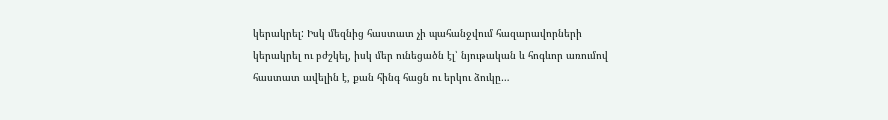կերակրել: Իսկ մեզնից հաստատ չի պահանջվում հազարավորների կերակրել ու բժշկել, իսկ մեր ունեցածն էլ՝ նյութական և հոգևոր առումով հաստատ ավելին է, քան հինգ հացն ու երկու ձուկը…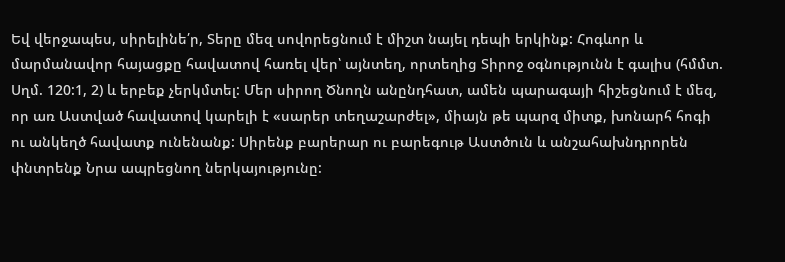Եվ վերջապես, սիրելինե՛ր, Տերը մեզ սովորեցնում է միշտ նայել դեպի երկինք: Հոգևոր և մարմանավոր հայացքը հավատով հառել վեր՝ այնտեղ, որտեղից Տիրոջ օգնությունն է գալիս (հմմտ. Սղմ. 120:1, 2) և երբեք չերկմտել: Մեր սիրող Ծնողն անընդհատ, ամեն պարագայի հիշեցնում է մեզ, որ առ Աստված հավատով կարելի է «սարեր տեղաշարժել», միայն թե պարզ միտք, խոնարհ հոգի ու անկեղծ հավատք ունենանք: Սիրենք բարերար ու բարեգութ Աստծուն և անշահախնդրորեն փնտրենք Նրա ապրեցնող ներկայությունը: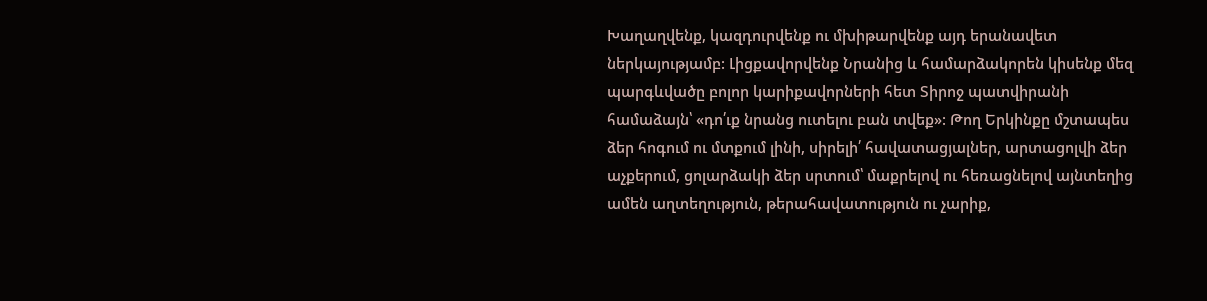Խաղաղվենք, կազդուրվենք ու մխիթարվենք այդ երանավետ ներկայությամբ: Լիցքավորվենք Նրանից և համարձակորեն կիսենք մեզ պարգևվածը բոլոր կարիքավորների հետ Տիրոջ պատվիրանի համաձայն՝ «դո՛ւք նրանց ուտելու բան տվեք»: Թող Երկինքը մշտապես ձեր հոգում ու մտքում լինի, սիրելի՛ հավատացյալներ, արտացոլվի ձեր աչքերում, ցոլարձակի ձեր սրտում՝ մաքրելով ու հեռացնելով այնտեղից ամեն աղտեղություն, թերահավատություն ու չարիք,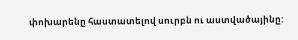փոխարենը հաստատելով սուրբն ու աստվածայինը: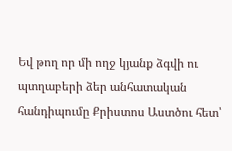Եվ թող որ մի ողջ կյանք ձգվի ու պտղաբերի ձեր անհատական հանդիպումը Քրիստոս Աստծու հետ՝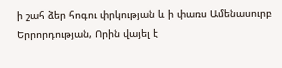ի շահ ձեր հոգու փրկության և ի փառս Ամենասուրբ Երրորդության, Որին վայել է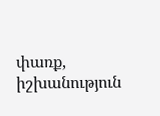փառք, իշխանություն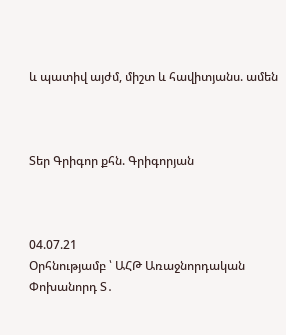և պատիվ այժմ, միշտ և հավիտյանս. ամեն



Տեր Գրիգոր քհն. Գրիգորյան



04.07.21
Օրհնությամբ ՝ ԱՀԹ Առաջնորդական Փոխանորդ Տ․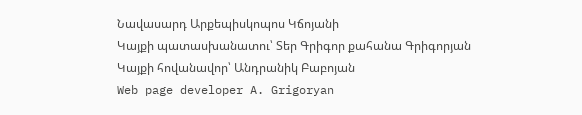Նավասարդ Արքեպիսկոպոս Կճոյանի
Կայքի պատասխանատու՝ Տեր Գրիգոր քահանա Գրիգորյան
Կայքի հովանավոր՝ Անդրանիկ Բաբոյան
Web page developer A. Grigoryan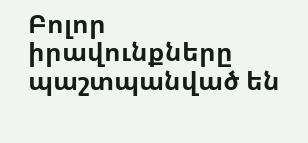Բոլոր իրավունքները պաշտպանված են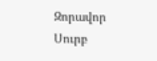Զորավոր Սուրբ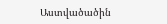Աստվածածին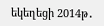եկեղեցի 2014թ․